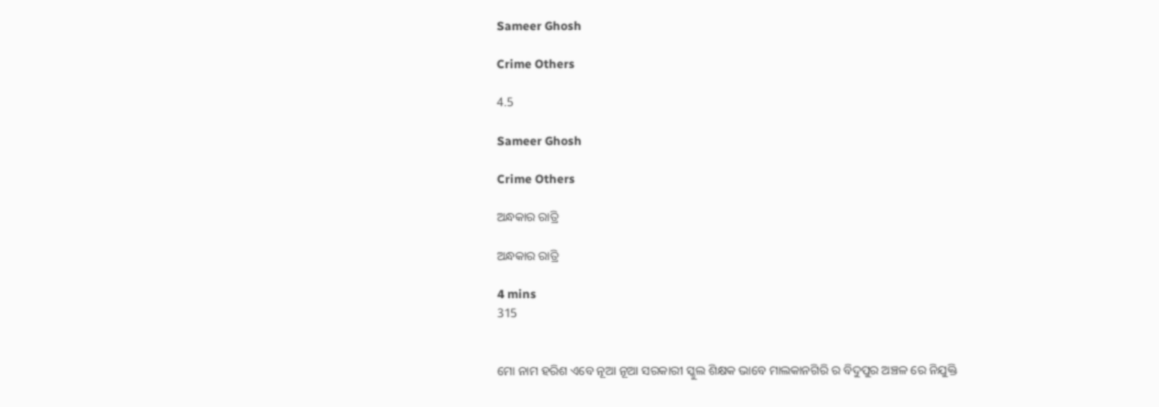Sameer Ghosh

Crime Others

4.5

Sameer Ghosh

Crime Others

ଅନ୍ଧକାର ରାତ୍ରି

ଅନ୍ଧକାର ରାତ୍ରି

4 mins
315


ମୋ ନାମ ହରିଶ ଏବେ ନୂଆ ନୂଆ ସରକାରୀ ସ୍କୁଲ ଶିକ୍ଷକ ଭାବେ ମାଲକାନଗିରି ର ବିଦୁପୁର ଅଞ୍ଚଳ ରେ ନିଯୁକ୍ତି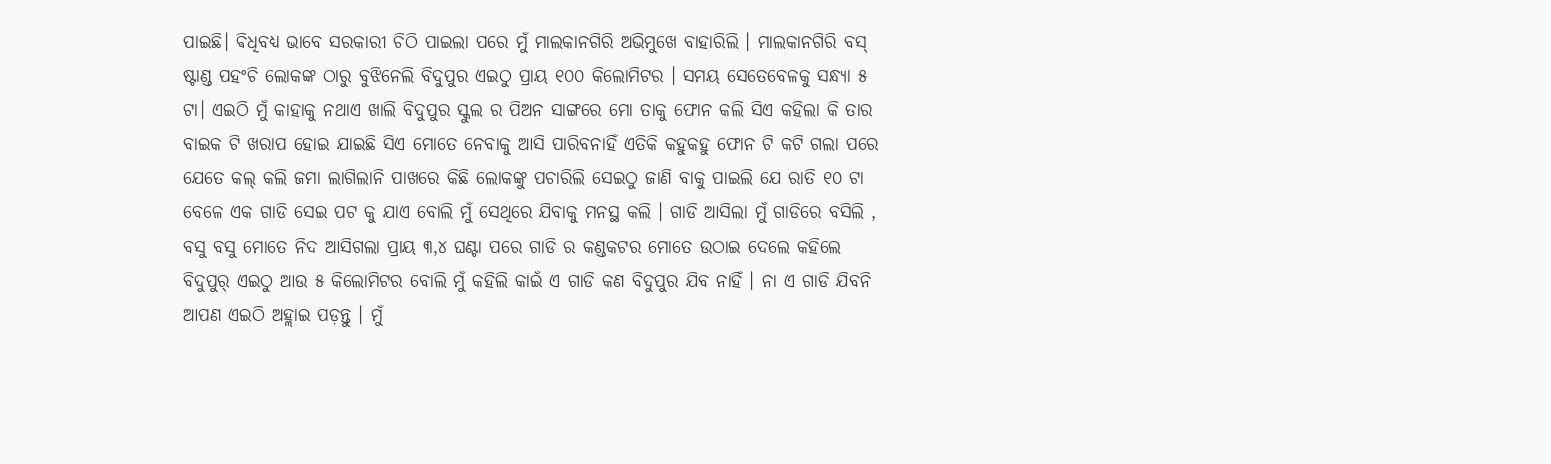ପାଇଛି। ଵିଧିବଧ୍ୟ ଭାବେ ସରକାରୀ ଚିଠି ପାଇଲା ପରେ ମୁଁ ମାଲକାନଗିରି ଅଭିମୁଖେ ବାହାରିଲି । ମାଲକାନଗିରି ବସ୍ ଷ୍ଟାଣ୍ଡ ପହଂଚି ଲୋକଙ୍କ ଠାରୁ ବୁଝିନେଲି ବିଦୁପୁର ଏଇଠୁ ପ୍ରାୟ ୧୦୦ କିଲୋମିଟର । ସମୟ ସେତେବେଳକୁ ସନ୍ଧ୍ୟା ୫ ଟା। ଏଇଠି ମୁଁ କାହାକୁ ନଥାଏ ଖାଲି ବିଦୁପୁର ସ୍କୁଲ ର ପିଅନ ସାଙ୍ଗରେ ମୋ ତାକୁ ଫୋନ କଲି ସିଏ କହିଲା କି ତାର ବାଇକ ଟି ଖରାପ ହୋଇ ଯାଇଛି ସିଏ ମୋତେ ନେବାକୁ ଆସି ପାରିବନାହିଁ ଏତିକି କହୁକହୁ ଫୋନ ଟି କଟି ଗଲା ପରେ ଯେତେ କଲ୍ କଲି ଜମା ଲାଗିଲାନି ପାଖରେ କିଛି ଲୋକଙ୍କୁ ପଚାରିଲି ସେଇଠୁ ଜାଣି ବାକୁ ପାଇଲି ଯେ ରାତି ୧୦ ଟା ବେଳେ ଏକ ଗାଡି ସେଇ ପଟ କୁ ଯାଏ ବୋଲି ମୁଁ ସେଥିରେ ଯିବାକୁ ମନସ୍ଥ କଲି । ଗାଡି ଆସିଲା ମୁଁ ଗାଡିରେ ବସିଲି , ବସୁ ବସୁ ମୋତେ ନିଦ ଆସିଗଲା ପ୍ରାୟ ୩,୪ ଘଣ୍ଟା ପରେ ଗାଡି ର କଣ୍ଡକଟର ମୋତେ ଉଠାଇ ଦେଲେ କହିଲେ ବିଦୁପୁର୍ ଏଇଠୁ ଆଉ ୫ କିଲୋମିଟର ବୋଲି ମୁଁ କହିଲି କାଇଁ ଏ ଗାଡି କଣ ବିଦୁପୁର ଯିବ ନାହିଁ । ନା ଏ ଗାଡି ଯିବନି ଆପଣ ଏଇଠି ଅହ୍ଲାଇ ପଡ଼ନ୍ତୁ । ମୁଁ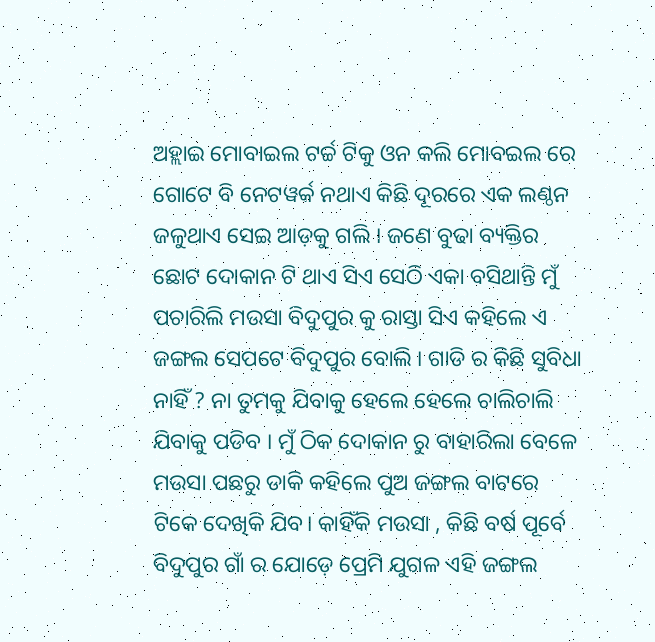ଅହ୍ଲାଇ ମୋବାଇଲ ଟର୍ଚ୍ଚ ଟିକୁ ଓନ କଲି ମୋବଇଲ ରେ ଗୋଟେ ବି ନେଟୱର୍କ ନଥାଏ କିଛି ଦୂରରେ ଏକ ଲଣ୍ଠନ ଜଳୁଥାଏ ସେଇ ଆଡ଼କୁ ଗଲି । ଜଣେ ବୁଢା ବ୍ୟକ୍ତିର ଛୋଟ ଦୋକାନ ଟି ଥାଏ ସିଏ ସେଠି ଏକା ବସିଥାନ୍ତି ମୁଁ ପଚାରିଲି ମଉସା ବିଦୁପୁର କୁ ରାସ୍ତା ସିଏ କହିଲେ ଏ ଜଙ୍ଗଲ ସେପଟେ ବିଦୁପୁର ବୋଲି । ଗାଡି ର କିଛି ସୁବିଧା ନାହିଁ ? ନା ତୁମକୁ ଯିବାକୁ ହେଲେ ହେଲେ ଚାଲିଚାଲି ଯିବାକୁ ପଡିବ । ମୁଁ ଠିକ ଦୋକାନ ରୁ ବାହାରିଲା ବେଳେ ମଉସା ପଛରୁ ଡାକି କହିଲେ ପୁଅ ଜଙ୍ଗଲ ବାଟରେ ଟିକେ ଦେଖିକି ଯିବ। କାହିଁକି ମଉସା , କିଛି ବର୍ଷ ପୂର୍ବେ ବିଦୁପୁର ଗାଁ ର ଯୋଡ଼େ ପ୍ରେମି ଯୁଗଳ ଏହି ଜଙ୍ଗଲ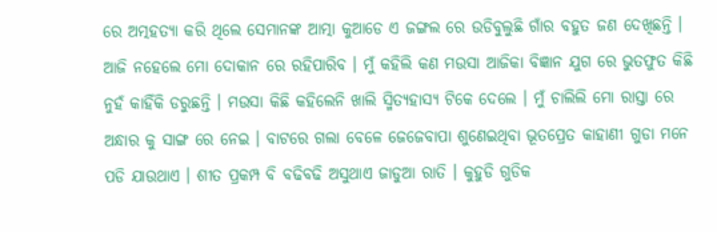ରେ ଅତ୍ମହତ୍ୟା କରି ଥିଲେ ସେମାନଙ୍କ ଆତ୍ମା କୁଆଡେ ଏ ଜଙ୍ଗଲ ରେ ଉଡିବୁଲୁଛି ଗାଁର ବହୁତ ଜଣ ଦେଖିଛନ୍ତି । ଆଜି ନହେଲେ ମୋ ଦୋକାନ ରେ ରହିପାରିବ । ମୁଁ କହିଲି କଣ ମଉସା ଆଜିକା ବିଜ୍ଞାନ ଯୁଗ ରେ ଭୁତଫୁତ କିଛି ନୁହଁ କାହିଁକି ଡରୁଛନ୍ତି । ମଉସା କିଛି କହିଲେନି ଖାଲି ସ୍ମିତ୍ୟହାସ୍ୟ ଟିକେ ଦେଲେ । ମୁଁ ଚାଲିଲି ମୋ ରାସ୍ତା ରେ ଅନ୍ଧାର କୁ ସାଙ୍ଗ ରେ ନେଇ । ବାଟରେ ଗଲା ବେଳେ ଜେଜେବାପା ଶୁଣେଇଥିବା ଭୂତପ୍ରେତ କାହାଣୀ ଗୁଡା ମନେ ପଡି ଯାଉଥାଏ । ଶୀତ ପ୍ରକମ୍ପ ବି ବଢିବଢି ଅସୁଥାଏ ଜାଡୁଆ ରାତି । କୁହୁଡି ଗୁଡିକ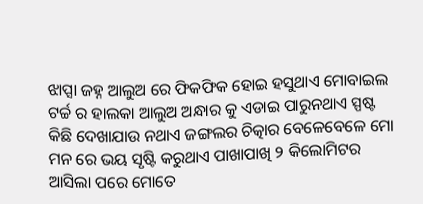ଝାପ୍ସା ଜହ୍ନ ଆଲୁଅ ରେ ଫିକଫିକ ହୋଇ ହସୁଥାଏ ମୋବାଇଲ ଟର୍ଚ୍ଚ ର ହାଲକା ଆଲୁଅ ଅନ୍ଧାର କୁ ଏଡାଇ ପାରୁନଥାଏ ସ୍ପଷ୍ଟ କିଛି ଦେଖାଯାଉ ନଥାଏ ଜଙ୍ଗଲର ଚିତ୍କାର ବେଳେବେଳେ ମୋ ମନ ରେ ଭୟ ସୃଷ୍ଟି କରୁଥାଏ ପାଖାପାଖି ୨ କିଲୋମିଟର ଆସିଲା ପରେ ମୋତେ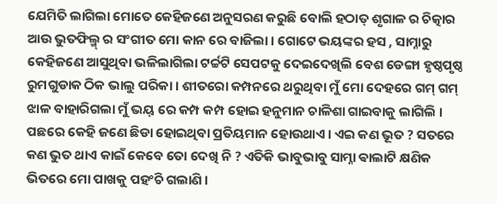ଯେମିତି ଲାଗିଲା ମୋତେ କେହିଜଣେ ଅନୁସରଣ କରୁଛି ବୋଲି ହଠାତ୍ ଶୃଗାଳ ର ଚିତ୍କାର ଆଉ ଭୁତଫିଲ୍ମ୍ ର ସଂଗୀତ ମୋ କାନ ରେ ବାଜିଲା । ଗୋଟେ ଭୟଙ୍କର ହସ , ସାମ୍ନାରୁ କେହିଜଣେ ଆସୁଥିବା ଭଳିଲାଗିଲା ଟର୍ଚ୍ଚଟି ସେପଟକୁ ଦେଇଦେଖିଲି ବେଶ ଡେଙ୍ଗା ହୃଷ୍ଠପୃଷ୍ଠ ରୁମଗୁଡାକ ଠିକ ଭାଲୁ ପରିକା । ଶୀତରୋ କମ୍ପନରେ ଥରୁଥିବା ମୁଁ ମୋ ଦେହରେ ଗମ୍ ଗମ୍ ଝାଳ ବାହାରିଗଲା ମୁଁ ଭୟ୍ ରେ କମ୍ପ କମ୍ପ ହୋଇ ହନୁମାନ ଚାଳିଶା ଗାଇବାକୁ ଲାଗିଲି । ପଛରେ କେହି ଜଣେ ଛିଡା ହୋଇଥିବା ପ୍ରତିୟମାନ ହୋଉଥାଏ । ଏଇ କଣ ଭୂତ ? ସତରେ କଣ ଭୁତ ଥାଏ କାଇଁ କେବେ ତୋ ଦେଖି ନି ? ଏତିକି ଭାବୁଭାବୁ ସାମ୍ନା ଵାଲାଟି କ୍ଷଣିକ ଭିତରେ ମୋ ପାଖକୁ ପହଂଚି ଗଲାଣି ।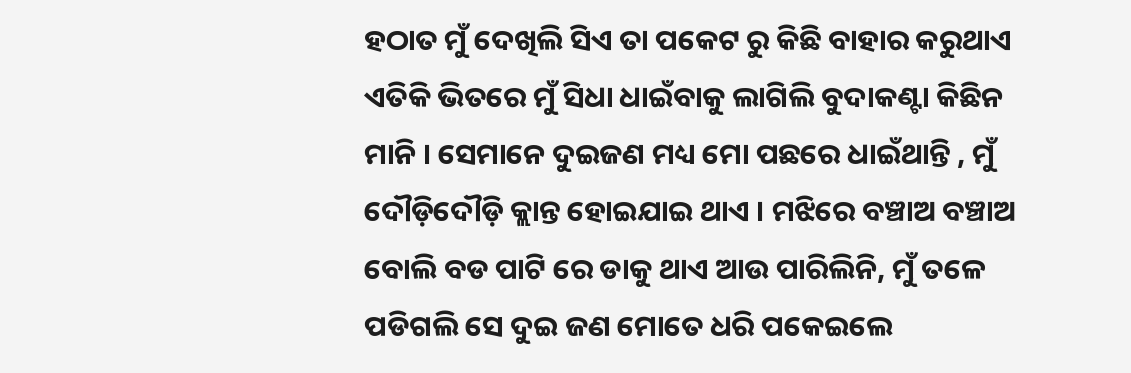ହଠାତ ମୁଁ ଦେଖିଲି ସିଏ ତା ପକେଟ ରୁ କିଛି ବାହାର କରୁଥାଏ ଏତିକି ଭିତରେ ମୁଁ ସିଧା ଧାଇଁବାକୁ ଲାଗିଲି ବୁଦାକଣ୍ଟା କିଛିନ ମାନି । ସେମାନେ ଦୁଇଜଣ ମଧ୍ୟ ମୋ ପଛରେ ଧାଇଁଥାନ୍ତି , ମୁଁ ଦୌଡ଼ିଦୌଡ଼ି କ୍ଲାନ୍ତ ହୋଇଯାଇ ଥାଏ । ମଝିରେ ବଞ୍ଚାଅ ବଞ୍ଚାଅ ବୋଲି ବଡ ପାଟି ରେ ଡାକୁ ଥାଏ ଆଉ ପାରିଲିନି, ମୁଁ ତଳେ ପଡିଗଲି ସେ ଦୁଇ ଜଣ ମୋତେ ଧରି ପକେଇଲେ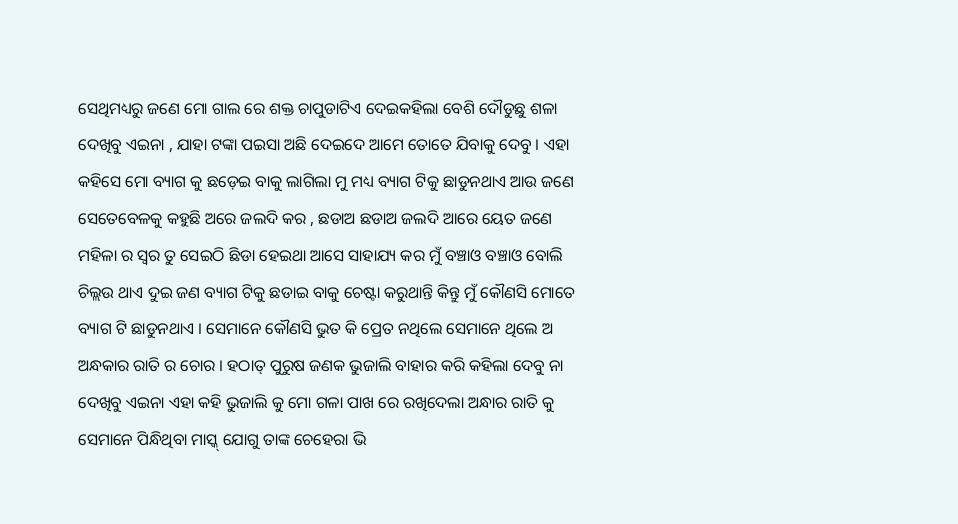ସେଥିମଧ୍ୟରୁ ଜଣେ ମୋ ଗାଲ ରେ ଶକ୍ତ ଚାପୁଡାଟିଏ ଦେଇକହିଲା ବେଶି ଦୌଡୁଛୁ ଶଳା ଦେଖିବୁ ଏଇନା , ଯାହା ଟଙ୍କା ପଇସା ଅଛି ଦେଇଦେ ଆମେ ତୋତେ ଯିବାକୁ ଦେବୁ । ଏହା କହିସେ ମୋ ବ୍ୟାଗ କୁ ଛଡ଼େଇ ବାକୁ ଲାଗିଲା ମୁ ମଧ୍ୟ ବ୍ୟାଗ ଟିକୁ ଛାଡୁନଥାଏ ଆଉ ଜଣେ ସେତେବେଳକୁ କହୁଛି ଅରେ ଜଲଦି କର , ଛଡାଅ ଛଡାଅ ଜଲଦି ଆରେ ୟେତ ଜଣେ ମହିଳା ର ସ୍ୱର ତୁ ସେଇଠି ଛିଡା ହେଇଥା ଆସେ ସାହାଯ୍ୟ କର ମୁଁ ବଞ୍ଚାଓ ବଞ୍ଚାଓ ବୋଲି ଚିଲ୍ଲଉ ଥାଏ ଦୁଇ ଜଣ ବ୍ୟାଗ ଟିକୁ ଛଡାଇ ବାକୁ ଚେଷ୍ଟା କରୁଥାନ୍ତି କିନ୍ତୁ ମୁଁ କୌଣସି ମୋତେ ବ୍ୟାଗ ଟି ଛାଡୁନଥାଏ । ସେମାନେ କୌଣସି ଭୁତ କି ପ୍ରେତ ନଥିଲେ ସେମାନେ ଥିଲେ ଅ ଅନ୍ଧକାର ରାତି ର ଚୋର । ହଠାତ୍ ପୁରୁଷ ଜଣକ ଭୁଜାଲି ବାହାର କରି କହିଲା ଦେବୁ ନା ଦେଖିବୁ ଏଇନା ଏହା କହି ଭୁଜାଲି କୁ ମୋ ଗଳା ପାଖ ରେ ରଖିଦେଲା ଅନ୍ଧାର ରାତି କୁ ସେମାନେ ପିନ୍ଧିଥିବା ମାସ୍କ୍ ଯୋଗୁ ତାଙ୍କ ଚେହେରା ଭି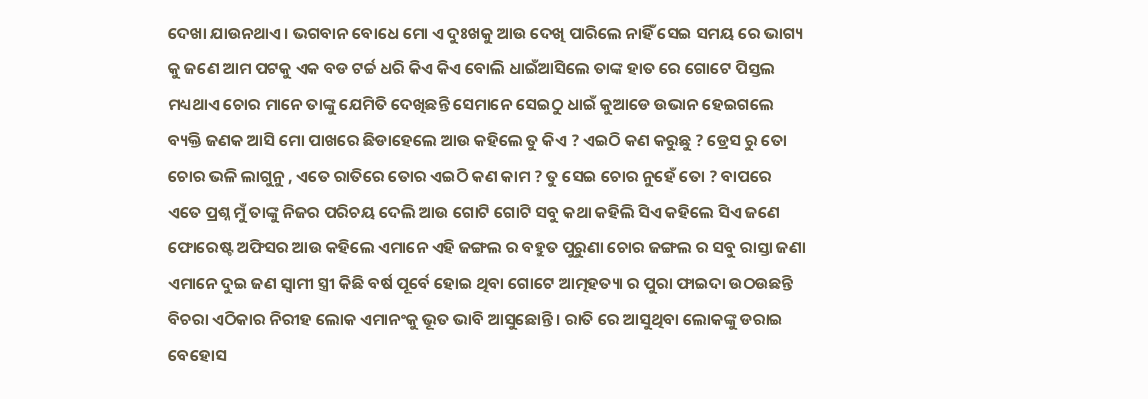ଦେଖା ଯାଉନଥାଏ । ଭଗବାନ ବୋଧେ ମୋ ଏ ଦୁଃଖକୁ ଆଉ ଦେଖି ପାରିଲେ ନାହିଁ ସେଇ ସମୟ ରେ ଭାଗ୍ୟ କୁ ଜଣେ ଆମ ପଟକୁ ଏକ ବଡ ଟର୍ଚ୍ଚ ଧରି କିଏ କିଏ ବୋଲି ଧାଇଁଆସିଲେ ତାଙ୍କ ହାତ ରେ ଗୋଟେ ପିସ୍ତଲ ମଧ୍ୟଥାଏ ଚୋର ମାନେ ତାଙ୍କୁ ଯେମିତି ଦେଖିଛନ୍ତି ସେମାନେ ସେଇଠୁ ଧାଇଁ କୁଆଡେ ଉଭାନ ହେଇଗଲେ ବ୍ୟକ୍ତି ଜଣକ ଆସି ମୋ ପାଖରେ ଛିଡାହେଲେ ଆଉ କହିଲେ ତୁ କିଏ ? ଏଇଠି କଣ କରୁଛୁ ? ଡ୍ରେସ ରୁ ତୋ ଚୋର ଭଳି ଲାଗୁନୁ , ଏତେ ରାତିରେ ତୋର ଏଇଠି କଣ କାମ ? ତୁ ସେଇ ଚୋର ନୁହେଁ ତୋ ? ବାପରେ ଏତେ ପ୍ରଶ୍ନ ମୁଁ ତାଙ୍କୁ ନିଜର ପରିଚୟ ଦେଲି ଆଉ ଗୋଟି ଗୋଟି ସବୁ କଥା କହିଲି ସିଏ କହିଲେ ସିଏ ଜଣେ ଫୋରେଷ୍ଟ ଅଫିସର ଆଉ କହିଲେ ଏମାନେ ଏହି ଜଙ୍ଗଲ ର ବହୁତ ପୁରୁଣା ଚୋର ଜଙ୍ଗଲ ର ସବୁ ରାସ୍ତା ଜଣା ଏମାନେ ଦୁଇ ଜଣ ସ୍ୱାମୀ ସ୍ତ୍ରୀ କିଛି ବର୍ଷ ପୂର୍ବେ ହୋଇ ଥିବା ଗୋଟେ ଆତ୍ମହତ୍ୟା ର ପୁରା ଫାଇଦା ଉଠଉଛନ୍ତି ବିଚରା ଏଠିକାର ନିରୀହ ଲୋକ ଏମାନଂକୁ ଭୂତ ଭାବି ଆସୁଛୋନ୍ତି । ରାତି ରେ ଆସୁଥିବା ଲୋକଙ୍କୁ ଡରାଇ ବେହୋସ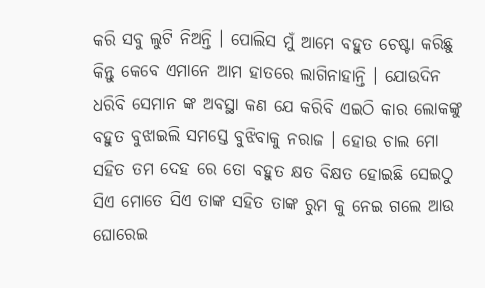କରି ସବୁ ଲୁଟି ନିଅନ୍ତି । ପୋଲିସ ମୁଁ ଆମେ ବହୁତ ଚେଷ୍ଟା କରିଛୁ କିନ୍ତୁ କେବେ ଏମାନେ ଆମ ହାତରେ ଲାଗିନାହାନ୍ତି । ଯୋଉଦିନ ଧରିବି ସେମାନ ଙ୍କ ଅବସ୍ଥା କଣ ଯେ କରିବି ଏଇଠି କାର ଲୋକଙ୍କୁ ବହୁତ ବୁଝାଇଲି ସମସ୍ତେ ବୁଝିବାକୁ ନରାଜ । ହୋଉ ଚାଲ ମୋ ସହିତ ତମ ଦେହ ରେ ତୋ ବହୁତ କ୍ଷତ ବିକ୍ଷତ ହୋଇଛି ସେଇଠୁ ସିଏ ମୋତେ ସିଏ ତାଙ୍କ ସହିତ ତାଙ୍କ ରୁମ କୁ ନେଇ ଗଲେ ଆଉ ଘୋରେଇ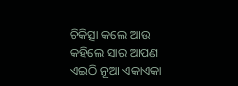ଚିକିତ୍ସା କଲେ ଆଉ କହିଲେ ସାର ଆପଣ ଏଇଠି ନୂଆ ଏକାଏକା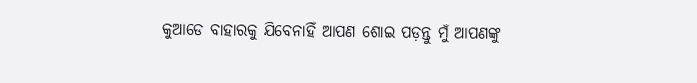କୁଆଡେ ବାହାରକୁ ଯିବେନାହିଁ ଆପଣ ଶୋଇ ପଡ଼ନ୍ତୁ ମୁଁ ଆପଣଙ୍କୁ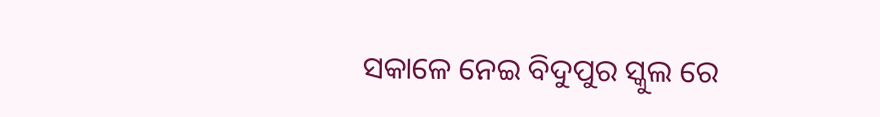ସକାଳେ ନେଇ ବିଦୁପୁର ସ୍କୁଲ ରେ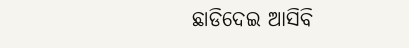ଛାଡିଦେଇ ଆସିବି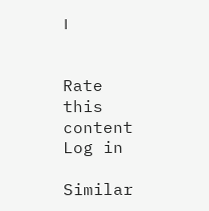।


Rate this content
Log in

Similar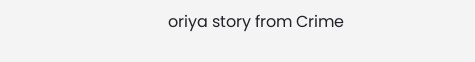oriya story from Crime